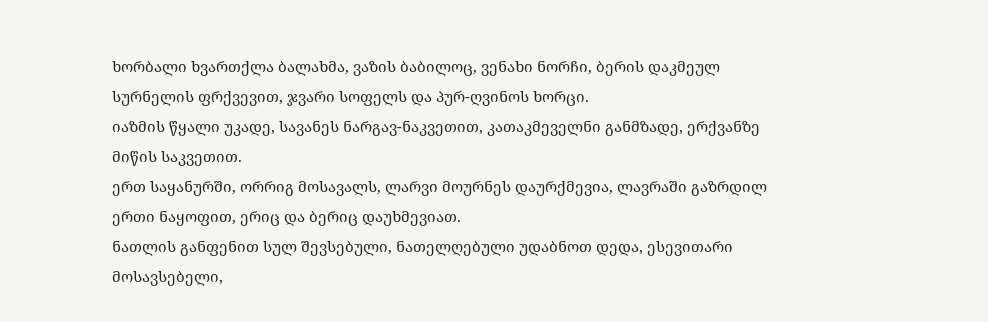ხორბალი ხვართქლა ბალახმა, ვაზის ბაბილოც, ვენახი ნორჩი, ბერის დაკმეულ სურნელის ფრქვევით, ჯვარი სოფელს და პურ-ღვინოს ხორცი.
იაზმის წყალი უკადე, სავანეს ნარგავ-ნაკვეთით, კათაკმეველნი განმზადე, ერქვანზე მიწის საკვეთით.
ერთ საყანურში, ორრიგ მოსავალს, ლარვი მოურნეს დაურქმევია, ლავრაში გაზრდილ ერთი ნაყოფით, ერიც და ბერიც დაუხმევიათ.
ნათლის განფენით სულ შევსებული, ნათელღებული უდაბნოთ დედა, ესევითარი მოსავსებელი,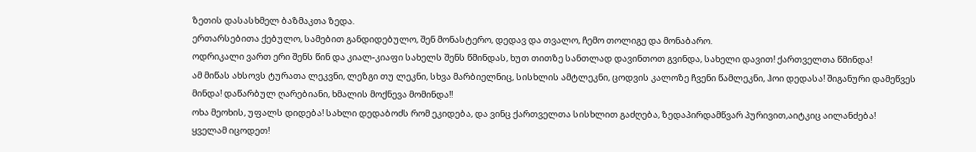ზეთის დასასხმელ ბაზმაკთა ზედა.
ერთარსებითა ქებულო, სამებით განდიდებულო, შენ მონასტერო, დედავ და თვალო, ჩემო თოლიგე და მონაბარო.
ოდრიკალი ვართ ერი შენს წინ და კიალ-კიაფი სახელს შენს წმინდას, ხუთ თითზე სანთლად დავინთოთ გვინდა, სახელი დავით! ქართველთა წმინდა!
ამ მიწას ახსოვს ტურათა ლეკვნი, ლეზგი თუ ლეკნი, სხვა მარბიელნიც, სისხლის ამტლეკნი, ცოდვის კალოზე ჩვენი წამლეკნი, ჰოი დედასა! შიგანური დამეწვეს მინდა! დაწარბულ ღარებიანი, ხმალის მოქნევა მომინდა!!
ოხა მეოხის, უფალს დიდება! სახლი დედაბოძს რომ ეკიდება, და ვინც ქართველთა სისხლით გაძღება, ზედაპირდამწვარ პურივით,აიტკიც აილანძება!
ყველამ იცოდეთ!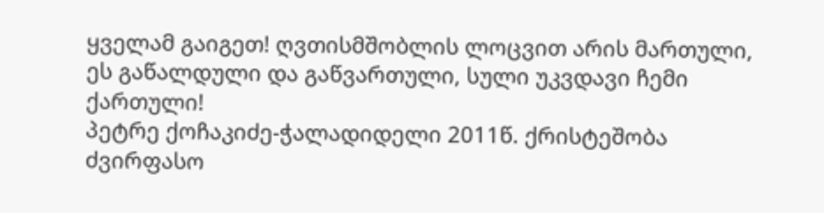ყველამ გაიგეთ! ღვთისმშობლის ლოცვით არის მართული, ეს გაწალდული და გაწვართული, სული უკვდავი ჩემი ქართული!
პეტრე ქოჩაკიძე-ჭალადიდელი 2011წ. ქრისტეშობა
ძვირფასო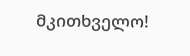მკითხველო!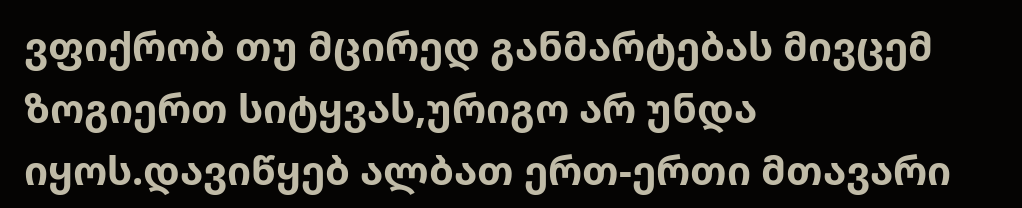ვფიქრობ თუ მცირედ განმარტებას მივცემ ზოგიერთ სიტყვას,ურიგო არ უნდა იყოს.დავიწყებ ალბათ ერთ-ერთი მთავარი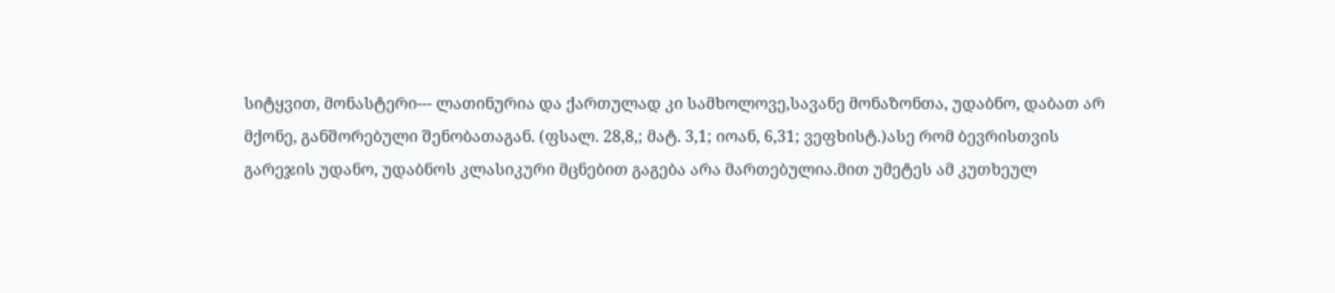სიტყვით, მონასტერი--- ლათინურია და ქართულად კი სამხოლოვე,სავანე მონაზონთა, უდაბნო, დაბათ არ მქონე, განშორებული შენობათაგან. (ფსალ. 28,8,; მატ. 3,1; იოან, 6,31; ვეფხისტ.)ასე რომ ბევრისთვის გარეჯის უდანო, უდაბნოს კლასიკური მცნებით გაგება არა მართებულია.მით უმეტეს ამ კუთხეულ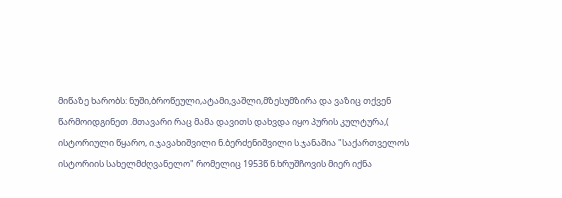მიწაზე ხარობს: ნუში,ბროწეული,ატამი,ვაშლი,მზესუმზირა და ვაზიც თქვენ წარმოიდგინეთ .მთავარი რაც მამა დავითს დახვდა იყო პურის კულტურა,( ისტორიული წყარო, ი.ჯავახიშვილი ნ.ბერძენიშვილი ს.ჯანაშია "საქართველოს ისტორიის სახელმძღვანელო" რომელიც 1953წ ნ.ხრუშჩოვის მიერ იქნა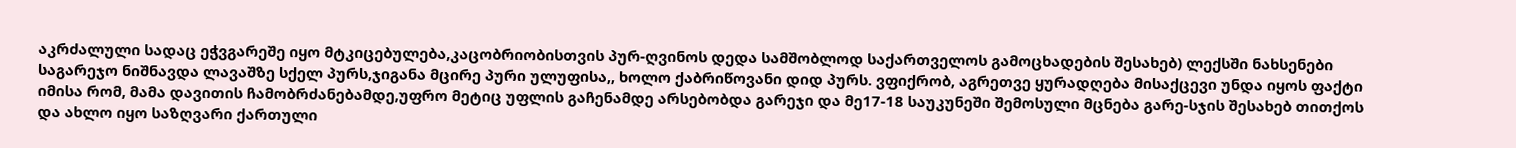აკრძალული სადაც ეჭვგარეშე იყო მტკიცებულება,კაცობრიობისთვის პურ-ღვინოს დედა სამშობლოდ საქართველოს გამოცხადების შესახებ) ლექსში ნახსენები საგარეჯო ნიშნავდა ლავაშზე სქელ პურს,ჯიგანა მცირე პური ულუფისა,, ხოლო ქაბრიწოვანი დიდ პურს. ვფიქრობ, აგრეთვე ყურადღება მისაქცევი უნდა იყოს ფაქტი იმისა რომ, მამა დავითის ჩამობრძანებამდე,უფრო მეტიც უფლის გაჩენამდე არსებობდა გარეჯი და მე17-18 საუკუნეში შემოსული მცნება გარე-სჯის შესახებ თითქოს და ახლო იყო საზღვარი ქართული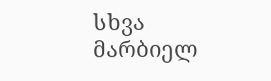სხვა მარბიელ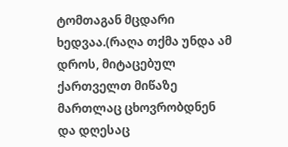ტომთაგან მცდარი ხედვაა.(რაღა თქმა უნდა ამ დროს, მიტაცებულ ქართველთ მიწაზე მართლაც ცხოვრობდნენ და დღესაც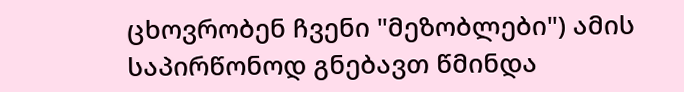ცხოვრობენ ჩვენი "მეზობლები") ამის საპირწონოდ გნებავთ წმინდა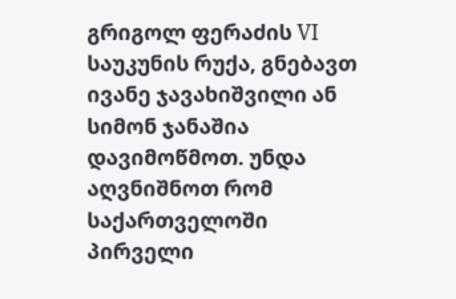გრიგოლ ფერაძის VI საუკუნის რუქა, გნებავთ ივანე ჯავახიშვილი ან სიმონ ჯანაშია დავიმოწმოთ. უნდა აღვნიშნოთ რომ საქართველოში პირველი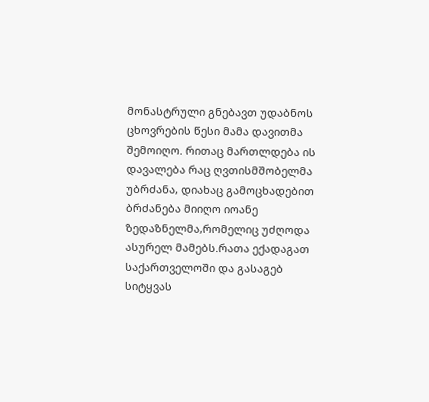მონასტრული გნებავთ უდაბნოს ცხოვრების წესი მამა დავითმა შემოიღო. რითაც მართლდება ის დავალება რაც ღვთისმშობელმა უბრძანა, დიახაც გამოცხადებით ბრძანება მიიღო იოანე ზედაზნელმა,რომელიც უძღოდა ასურელ მამებს.რათა ექადაგათ საქართველოში და გასაგებ სიტყვას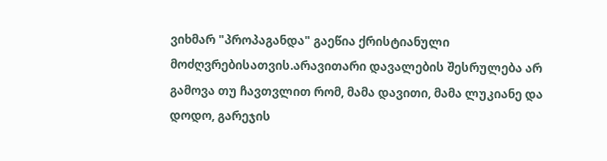ვიხმარ "პროპაგანდა" გაეწია ქრისტიანული მოძღვრებისათვის.არავითარი დავალების შესრულება არ გამოვა თუ ჩავთვლით რომ, მამა დავითი, მამა ლუკიანე და დოდო, გარეჯის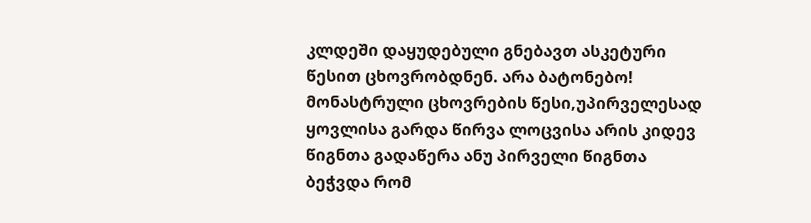კლდეში დაყუდებული გნებავთ ასკეტური წესით ცხოვრობდნენ. არა ბატონებო! მონასტრული ცხოვრების წესი,უპირველესად ყოვლისა გარდა წირვა ლოცვისა არის კიდევ წიგნთა გადაწერა ანუ პირველი წიგნთა ბეჭვდა რომ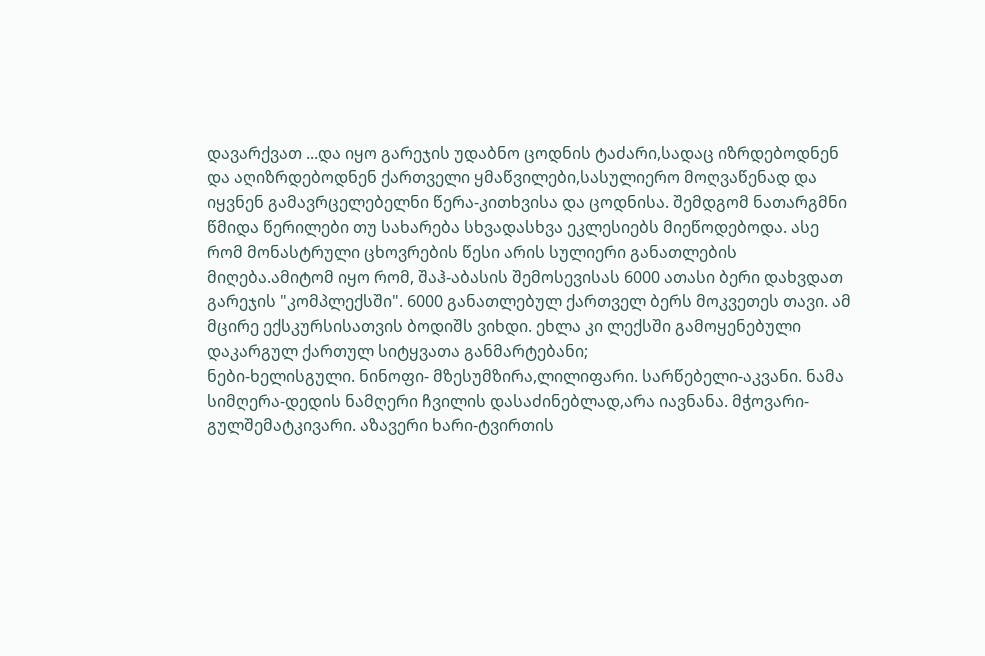დავარქვათ ...და იყო გარეჯის უდაბნო ცოდნის ტაძარი,სადაც იზრდებოდნენ და აღიზრდებოდნენ ქართველი ყმაწვილები,სასულიერო მოღვაწენად და იყვნენ გამავრცელებელნი წერა-კითხვისა და ცოდნისა. შემდგომ ნათარგმნი წმიდა წერილები თუ სახარება სხვადასხვა ეკლესიებს მიეწოდებოდა. ასე რომ მონასტრული ცხოვრების წესი არის სულიერი განათლების მიღება.ამიტომ იყო რომ, შაჰ-აბასის შემოსევისას 6000 ათასი ბერი დახვდათ გარეჯის "კომპლექსში". 6000 განათლებულ ქართველ ბერს მოკვეთეს თავი. ამ მცირე ექსკურსისათვის ბოდიშს ვიხდი. ეხლა კი ლექსში გამოყენებული დაკარგულ ქართულ სიტყვათა განმარტებანი;
ნები-ხელისგული. ნინოფი- მზესუმზირა,ლილიფარი. სარწებელი-აკვანი. ნამა სიმღერა-დედის ნამღერი ჩვილის დასაძინებლად,არა იავნანა. მჭოვარი- გულშემატკივარი. აზავერი ხარი-ტვირთის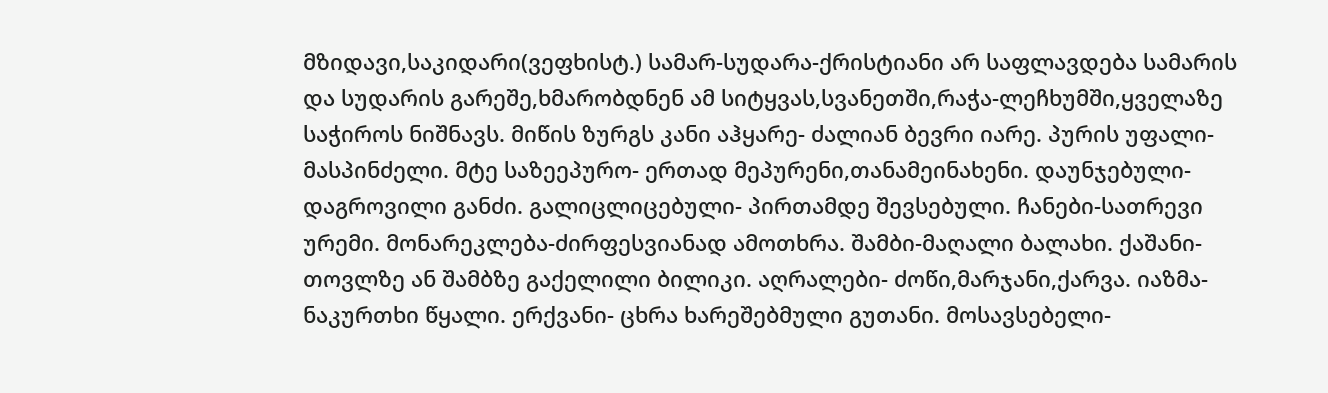მზიდავი,საკიდარი(ვეფხისტ.) სამარ-სუდარა-ქრისტიანი არ საფლავდება სამარის და სუდარის გარეშე,ხმარობდნენ ამ სიტყვას,სვანეთში,რაჭა-ლეჩხუმში,ყველაზე საჭიროს ნიშნავს. მიწის ზურგს კანი აჰყარე- ძალიან ბევრი იარე. პურის უფალი-მასპინძელი. მტე საზეეპურო- ერთად მეპურენი,თანამეინახენი. დაუნჯებული-დაგროვილი განძი. გალიცლიცებული- პირთამდე შევსებული. ჩანები-სათრევი ურემი. მონარეკლება-ძირფესვიანად ამოთხრა. შამბი-მაღალი ბალახი. ქაშანი-თოვლზე ან შამბზე გაქელილი ბილიკი. აღრალები- ძოწი,მარჯანი,ქარვა. იაზმა-ნაკურთხი წყალი. ერქვანი- ცხრა ხარეშებმული გუთანი. მოსავსებელი-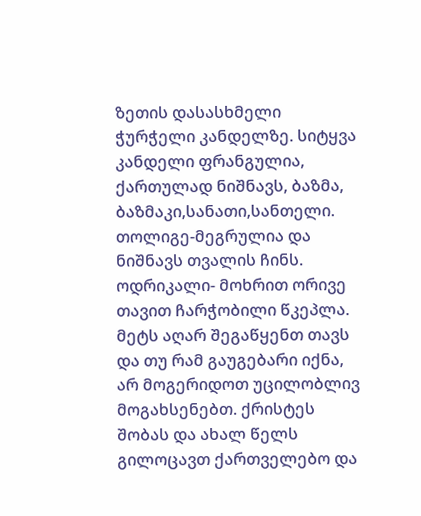ზეთის დასასხმელი ჭურჭელი კანდელზე. სიტყვა კანდელი ფრანგულია, ქართულად ნიშნავს, ბაზმა, ბაზმაკი,სანათი,სანთელი. თოლიგე-მეგრულია და ნიშნავს თვალის ჩინს. ოდრიკალი- მოხრით ორივე თავით ჩარჭობილი წკეპლა.
მეტს აღარ შეგაწყენთ თავს და თუ რამ გაუგებარი იქნა, არ მოგერიდოთ უცილობლივ მოგახსენებთ. ქრისტეს შობას და ახალ წელს გილოცავთ ქართველებო და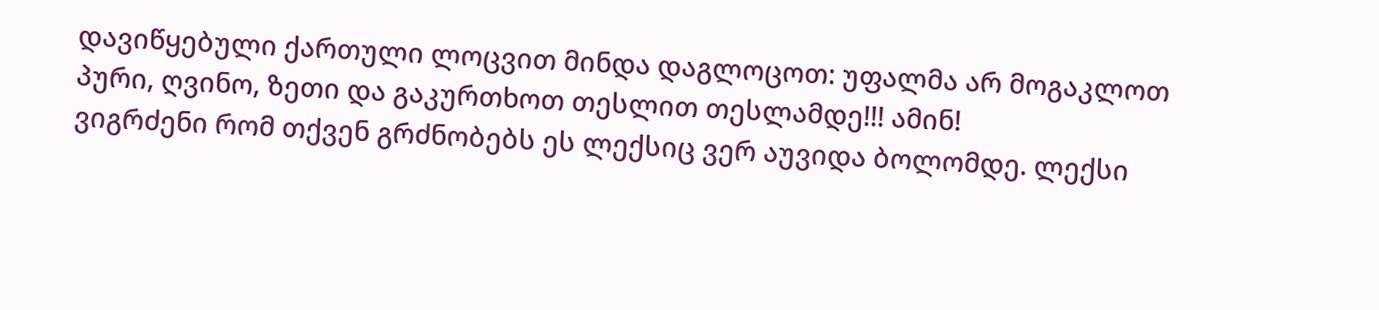დავიწყებული ქართული ლოცვით მინდა დაგლოცოთ: უფალმა არ მოგაკლოთ პური, ღვინო, ზეთი და გაკურთხოთ თესლით თესლამდე!!! ამინ!
ვიგრძენი რომ თქვენ გრძნობებს ეს ლექსიც ვერ აუვიდა ბოლომდე. ლექსი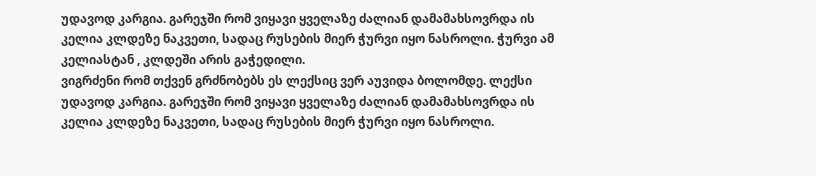უდავოდ კარგია. გარეჯში რომ ვიყავი ყველაზე ძალიან დამამახსოვრდა ის კელია კლდეზე ნაკვეთი, სადაც რუსების მიერ ჭურვი იყო ნასროლი. ჭურვი ამ კელიასტან , კლდეში არის გაჭედილი.
ვიგრძენი რომ თქვენ გრძნობებს ეს ლექსიც ვერ აუვიდა ბოლომდე. ლექსი უდავოდ კარგია. გარეჯში რომ ვიყავი ყველაზე ძალიან დამამახსოვრდა ის კელია კლდეზე ნაკვეთი, სადაც რუსების მიერ ჭურვი იყო ნასროლი.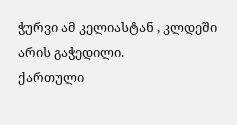ჭურვი ამ კელიასტან , კლდეში არის გაჭედილი.
ქართული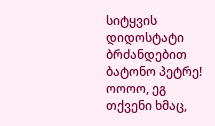სიტყვის დიდოსტატი ბრძანდებით ბატონო პეტრე!
ოოოო, ეგ თქვენი ხმაც,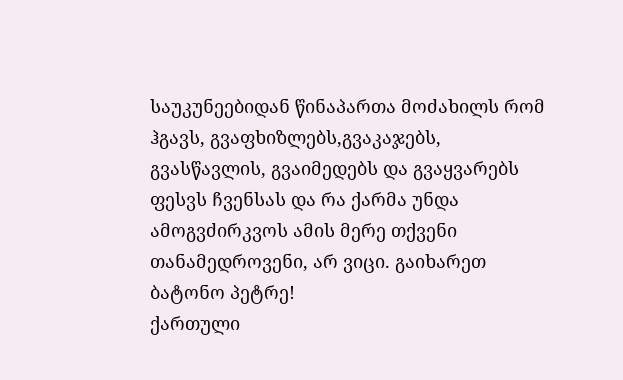საუკუნეებიდან წინაპართა მოძახილს რომ ჰგავს, გვაფხიზლებს,გვაკაჯებს, გვასწავლის, გვაიმედებს და გვაყვარებს ფესვს ჩვენსას და რა ქარმა უნდა ამოგვძირკვოს ამის მერე თქვენი თანამედროვენი, არ ვიცი. გაიხარეთ ბატონო პეტრე!
ქართული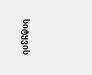სიტყვის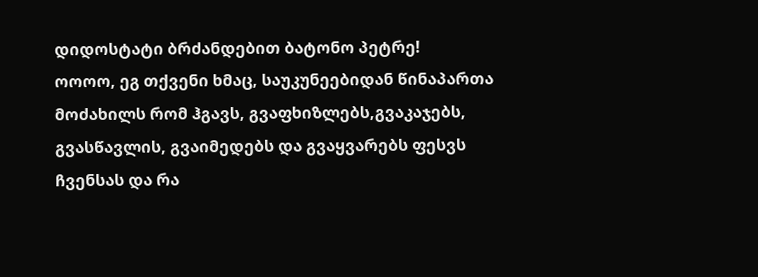დიდოსტატი ბრძანდებით ბატონო პეტრე!
ოოოო, ეგ თქვენი ხმაც, საუკუნეებიდან წინაპართა მოძახილს რომ ჰგავს, გვაფხიზლებს,გვაკაჯებს, გვასწავლის, გვაიმედებს და გვაყვარებს ფესვს ჩვენსას და რა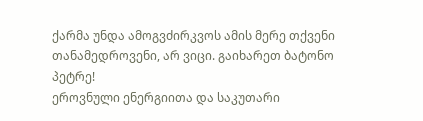ქარმა უნდა ამოგვძირკვოს ამის მერე თქვენი თანამედროვენი, არ ვიცი. გაიხარეთ ბატონო პეტრე!
ეროვნული ენერგიითა და საკუთარი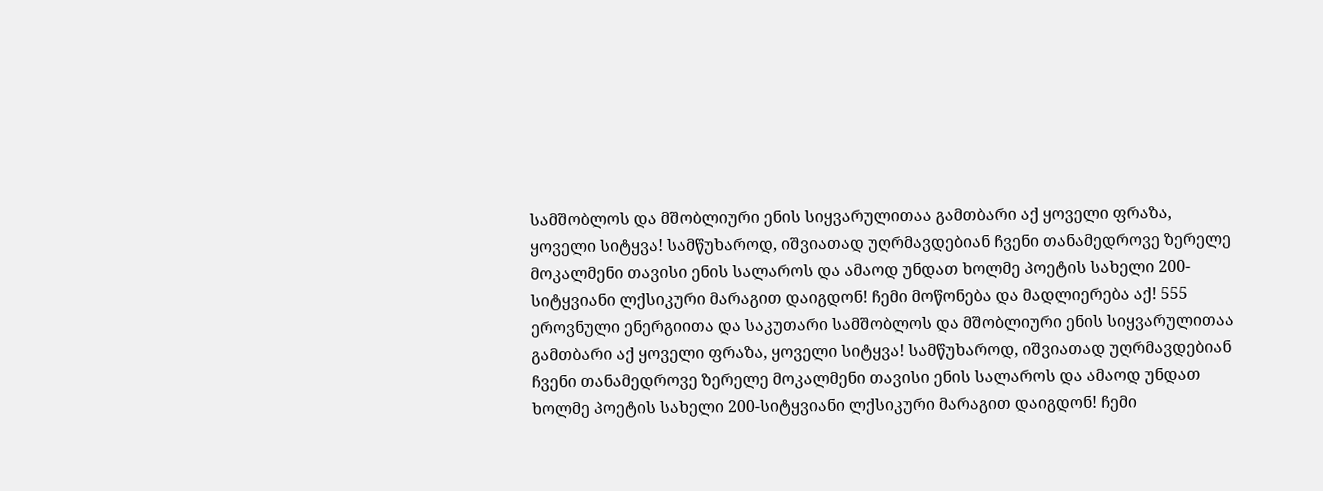სამშობლოს და მშობლიური ენის სიყვარულითაა გამთბარი აქ ყოველი ფრაზა, ყოველი სიტყვა! სამწუხაროდ, იშვიათად უღრმავდებიან ჩვენი თანამედროვე ზერელე მოკალმენი თავისი ენის სალაროს და ამაოდ უნდათ ხოლმე პოეტის სახელი 200-სიტყვიანი ლქსიკური მარაგით დაიგდონ! ჩემი მოწონება და მადლიერება აქ! 555
ეროვნული ენერგიითა და საკუთარი სამშობლოს და მშობლიური ენის სიყვარულითაა გამთბარი აქ ყოველი ფრაზა, ყოველი სიტყვა! სამწუხაროდ, იშვიათად უღრმავდებიან ჩვენი თანამედროვე ზერელე მოკალმენი თავისი ენის სალაროს და ამაოდ უნდათ ხოლმე პოეტის სახელი 200-სიტყვიანი ლქსიკური მარაგით დაიგდონ! ჩემი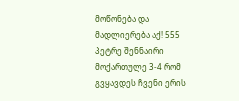მოწონება და მადლიერება აქ! 555
პეტრე შენნაირი მოქართულე 3-4 რომ გვყავდეს ჩვენი ერის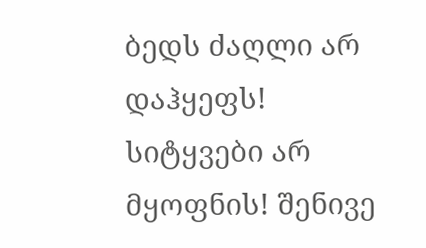ბედს ძაღლი არ დაჰყეფს! სიტყვები არ მყოფნის! შენივე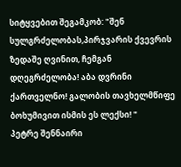სიტყვებით შეგამკობ: "შენ სულგრძელობას,პირჯვარის ქვევრის ზედაშე ღვინით, ჩემგან დღეგრძელობა! აბა დვრინი ქართველნო! გალობის თავხელმწიფე ბოხუმივით ისმის ეს ლექსი! "
პეტრე შენნაირი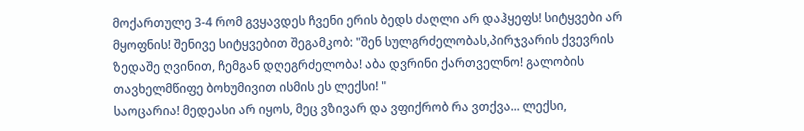მოქართულე 3-4 რომ გვყავდეს ჩვენი ერის ბედს ძაღლი არ დაჰყეფს! სიტყვები არ მყოფნის! შენივე სიტყვებით შეგამკობ: "შენ სულგრძელობას,პირჯვარის ქვევრის ზედაშე ღვინით, ჩემგან დღეგრძელობა! აბა დვრინი ქართველნო! გალობის თავხელმწიფე ბოხუმივით ისმის ეს ლექსი! "
საოცარია! მედეასი არ იყოს, მეც ვზივარ და ვფიქრობ რა ვთქვა... ლექსი,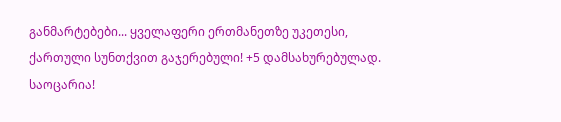განმარტებები... ყველაფერი ერთმანეთზე უკეთესი, ქართული სუნთქვით გაჯერებული! +5 დამსახურებულად.
საოცარია!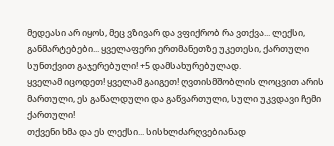მედეასი არ იყოს, მეც ვზივარ და ვფიქრობ რა ვთქვა... ლექსი, განმარტებები... ყველაფერი ერთმანეთზე უკეთესი, ქართული სუნთქვით გაჯერებული! +5 დამსახურებულად.
ყველამ იცოდეთ! ყველამ გაიგეთ! ღვთისმშობლის ლოცვით არის მართული, ეს გაწალდული და გაწვართული, სული უკვდავი ჩემი ქართული!
თქვენი ხმა და ეს ლექსი... სისხლძარღვებიანად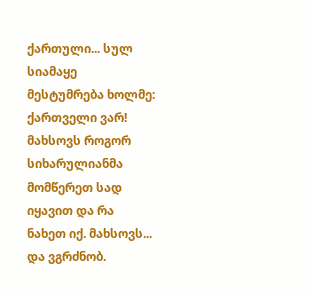ქართული... სულ სიამაყე მესტუმრება ხოლმე: ქართველი ვარ! მახსოვს როგორ სიხარულიანმა მომწერეთ სად იყავით და რა ნახეთ იქ. მახსოვს... და ვგრძნობ.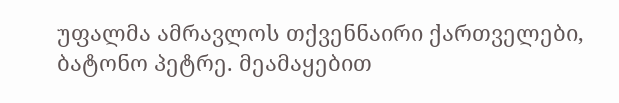უფალმა ამრავლოს თქვენნაირი ქართველები, ბატონო პეტრე. მეამაყებით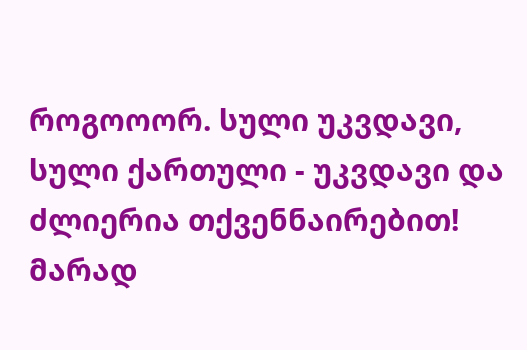როგოოორ. სული უკვდავი, სული ქართული - უკვდავი და ძლიერია თქვენნაირებით! მარად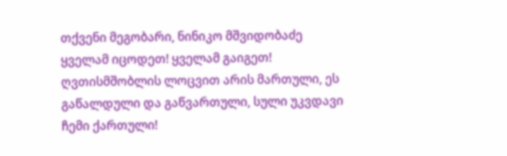თქვენი მეგობარი, ნინიკო მშვიდობაძე
ყველამ იცოდეთ! ყველამ გაიგეთ! ღვთისმშობლის ლოცვით არის მართული, ეს გაწალდული და გაწვართული, სული უკვდავი ჩემი ქართული!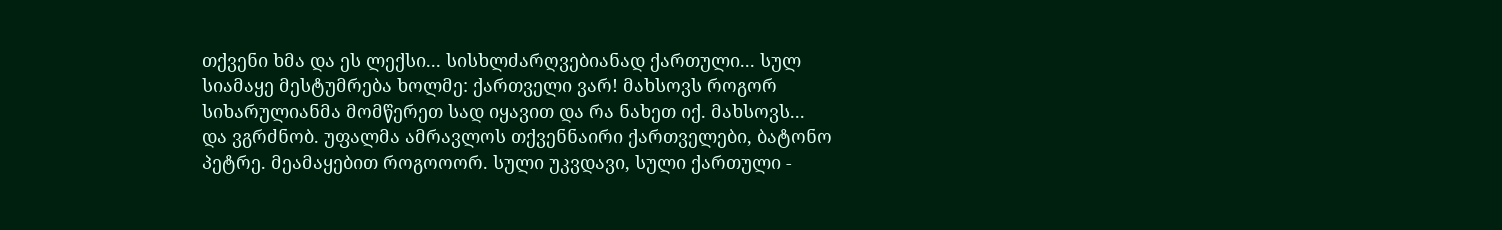თქვენი ხმა და ეს ლექსი... სისხლძარღვებიანად ქართული... სულ სიამაყე მესტუმრება ხოლმე: ქართველი ვარ! მახსოვს როგორ სიხარულიანმა მომწერეთ სად იყავით და რა ნახეთ იქ. მახსოვს... და ვგრძნობ. უფალმა ამრავლოს თქვენნაირი ქართველები, ბატონო პეტრე. მეამაყებით როგოოორ. სული უკვდავი, სული ქართული -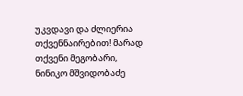უკვდავი და ძლიერია თქვენნაირებით! მარად თქვენი მეგობარი, ნინიკო მშვიდობაძე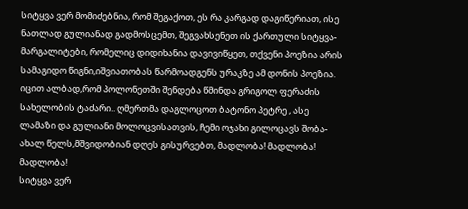სიტყვა ვერ მომიძებნია, რომ შეგაქოთ, ეს რა კარგად დაგიწერიათ, ისე ნათლად გულიანად გადმოსცემთ, შეგვახსენეთ ის ქართული სიტყვა- მარგალიტები, რომელიც დიდიხანია დავივიწყეთ, თქვენი პოეზია არის სამაგიდო წიგნი,იშვიათობას წარმოადგენს ურაკზე ამ დონის პოეზია. იცით ალბად,რომ პოლონეთში შენდება წმინდა გრიგოლ ფერაძის სახელობის ტაძარი.. ღმერთმა დაგლოცოთ ბატონო პეტრე , ასე ლამაზი და გულიანი მოლოცვისათვის, ჩემი ოჯახი გილოცავს შობა-ახალ წელს,მშვიდობიან დღეს გისურვებთ, მადლობა! მადლობა! მადლობა!
სიტყვა ვერ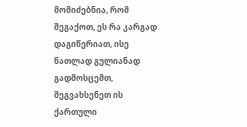მომიძებნია, რომ შეგაქოთ, ეს რა კარგად დაგიწერიათ, ისე ნათლად გულიანად გადმოსცემთ, შეგვახსენეთ ის ქართული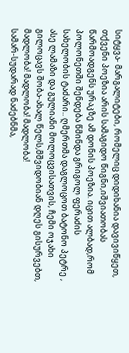სიტყვა- მარგალიტები, რომელიც დიდიხანია დავივიწყეთ, თქვენი პოეზია არის სამაგიდო წიგნი,იშვიათობას წარმოადგენს ურაკზე ამ დონის პოეზია. იცით ალბად,რომ პოლონეთში შენდება წმინდა გრიგოლ ფერაძის სახელობის ტაძარი.. ღმერთმა დაგლოცოთ ბატონო პეტრე , ასე ლამაზი და გულიანი მოლოცვისათვის, ჩემი ოჯახი გილოცავს შობა-ახალ წელს,მშვიდობიან დღეს გისურვებთ, მადლობა! მადლობა! მადლობა!
სამარ-სუდარად ნაძებნმა,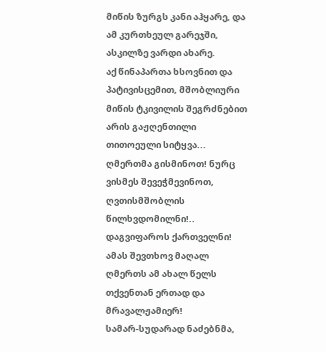მიწის ზურგს კანი აჰყარე, და ამ კურთხეულ გარეჯში, ასკილზე ვარდი ახარე.
აქ წინაპართა ხსოვნით და პატივისცემით, მშობლიური მიწის ტკივილის შეგრძნებით არის გაჟღენთილი თითოეული სიტყვა... ღმერთმა გისმინოთ! ნურც ვისმეს შევეჭმევინოთ, ღვთისმშობლის წილხვდომილნი!.. დაგვიფაროს ქართველნი! ამას შევთხოვ მაღალ ღმერთს ამ ახალ წელს თქვენთან ერთად და მრავალჟამიერ!
სამარ-სუდარად ნაძებნმა,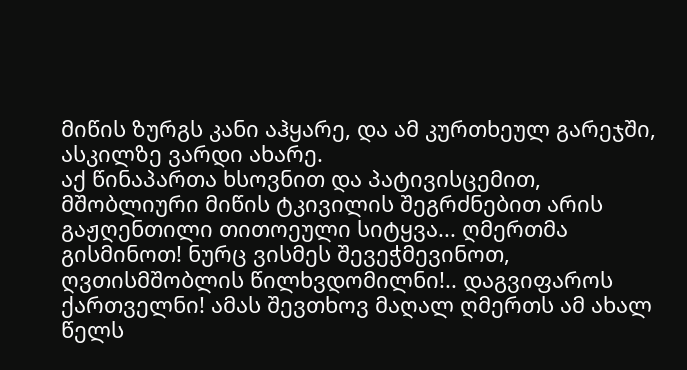მიწის ზურგს კანი აჰყარე, და ამ კურთხეულ გარეჯში, ასკილზე ვარდი ახარე.
აქ წინაპართა ხსოვნით და პატივისცემით, მშობლიური მიწის ტკივილის შეგრძნებით არის გაჟღენთილი თითოეული სიტყვა... ღმერთმა გისმინოთ! ნურც ვისმეს შევეჭმევინოთ, ღვთისმშობლის წილხვდომილნი!.. დაგვიფაროს ქართველნი! ამას შევთხოვ მაღალ ღმერთს ამ ახალ წელს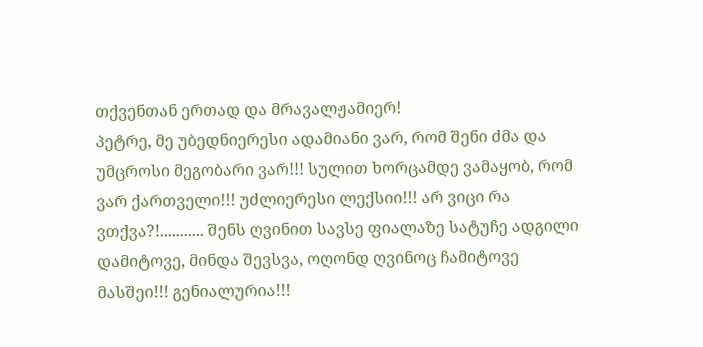თქვენთან ერთად და მრავალჟამიერ!
პეტრე, მე უბედნიერესი ადამიანი ვარ, რომ შენი ძმა და უმცროსი მეგობარი ვარ!!! სულით ხორცამდე ვამაყობ, რომ ვარ ქართველი!!! უძლიერესი ლექსიი!!! არ ვიცი რა ვთქვა?!........... შენს ღვინით სავსე ფიალაზე სატუჩე ადგილი დამიტოვე, მინდა შევსვა, ოღონდ ღვინოც ჩამიტოვე მასშეი!!! გენიალურია!!!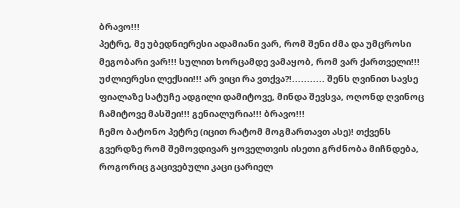ბრავო!!!
პეტრე, მე უბედნიერესი ადამიანი ვარ, რომ შენი ძმა და უმცროსი მეგობარი ვარ!!! სულით ხორცამდე ვამაყობ, რომ ვარ ქართველი!!! უძლიერესი ლექსიი!!! არ ვიცი რა ვთქვა?!........... შენს ღვინით სავსე ფიალაზე სატუჩე ადგილი დამიტოვე, მინდა შევსვა, ოღონდ ღვინოც ჩამიტოვე მასშეი!!! გენიალურია!!! ბრავო!!!
ჩემო ბატონო პეტრე (იცით რატომ მოგმართავთ ასე)! თქვენს გვერდზე რომ შემოვდივარ ყოველთვის ისეთი გრძნობა მიჩნდება, როგორიც გაცივებული კაცი ცარიელ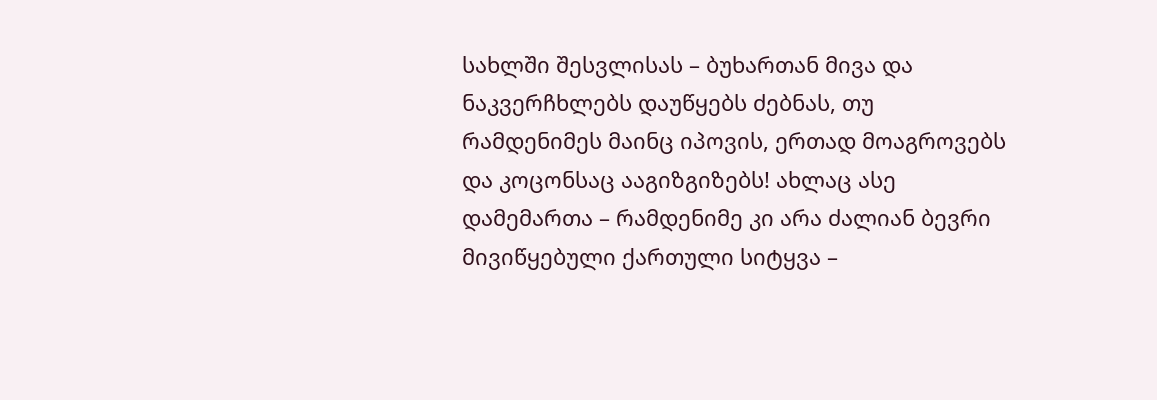სახლში შესვლისას – ბუხართან მივა და ნაკვერჩხლებს დაუწყებს ძებნას, თუ რამდენიმეს მაინც იპოვის, ერთად მოაგროვებს და კოცონსაც ააგიზგიზებს! ახლაც ასე დამემართა – რამდენიმე კი არა ძალიან ბევრი მივიწყებული ქართული სიტყვა –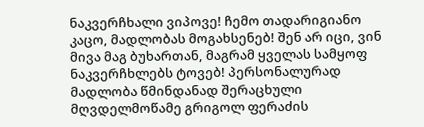ნაკვერჩხალი ვიპოვე! ჩემო თადარიგიანო კაცო, მადლობას მოგახსენებ! შენ არ იცი, ვინ მივა მაგ ბუხართან, მაგრამ ყველას სამყოფ ნაკვერჩხლებს ტოვებ! პერსონალურად მადლობა წმინდანად შერაცხული მღვდელმოწამე გრიგოლ ფერაძის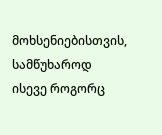მოხსენიებისთვის, სამწუხაროდ ისევე როგორც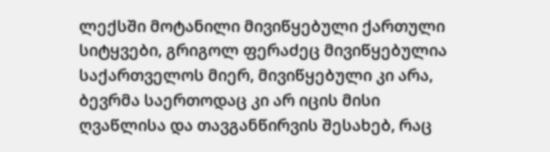ლექსში მოტანილი მივიწყებული ქართული სიტყვები, გრიგოლ ფერაძეც მივიწყებულია საქართველოს მიერ, მივიწყებული კი არა, ბევრმა საერთოდაც კი არ იცის მისი ღვაწლისა და თავგანწირვის შესახებ, რაც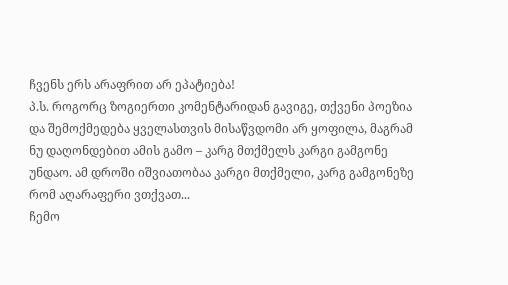ჩვენს ერს არაფრით არ ეპატიება!
პ.ს. როგორც ზოგიერთი კომენტარიდან გავიგე, თქვენი პოეზია და შემოქმედება ყველასთვის მისაწვდომი არ ყოფილა, მაგრამ ნუ დაღონდებით ამის გამო – კარგ მთქმელს კარგი გამგონე უნდაო. ამ დროში იშვიათობაა კარგი მთქმელი, კარგ გამგონეზე რომ აღარაფერი ვთქვათ...
ჩემო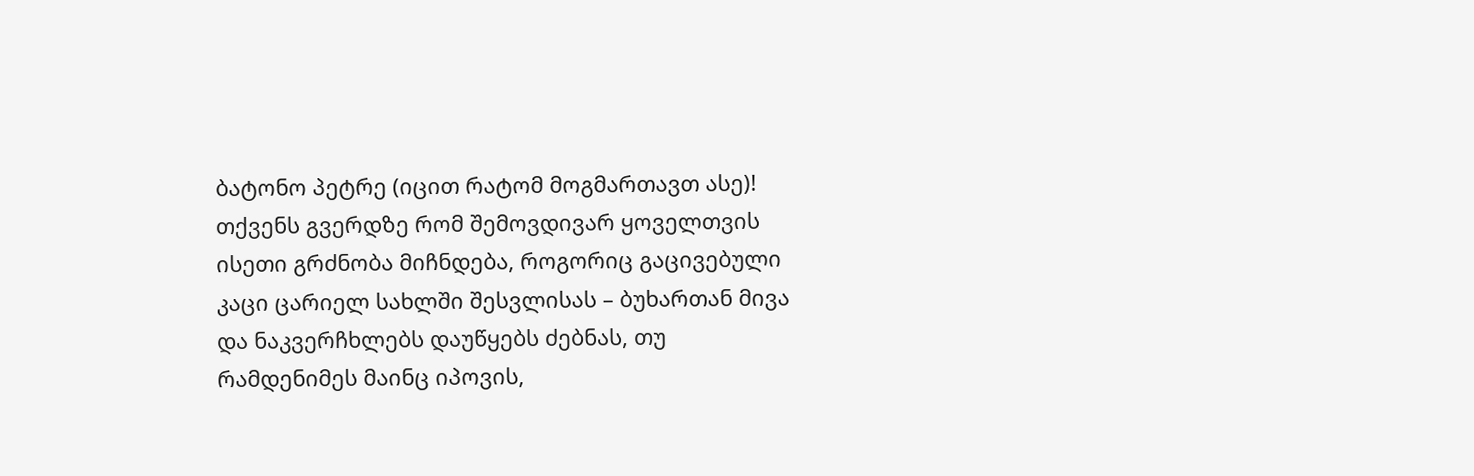ბატონო პეტრე (იცით რატომ მოგმართავთ ასე)! თქვენს გვერდზე რომ შემოვდივარ ყოველთვის ისეთი გრძნობა მიჩნდება, როგორიც გაცივებული კაცი ცარიელ სახლში შესვლისას – ბუხართან მივა და ნაკვერჩხლებს დაუწყებს ძებნას, თუ რამდენიმეს მაინც იპოვის,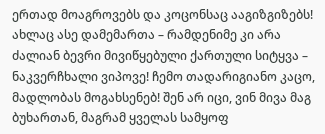ერთად მოაგროვებს და კოცონსაც ააგიზგიზებს! ახლაც ასე დამემართა – რამდენიმე კი არა ძალიან ბევრი მივიწყებული ქართული სიტყვა – ნაკვერჩხალი ვიპოვე! ჩემო თადარიგიანო კაცო, მადლობას მოგახსენებ! შენ არ იცი, ვინ მივა მაგ ბუხართან, მაგრამ ყველას სამყოფ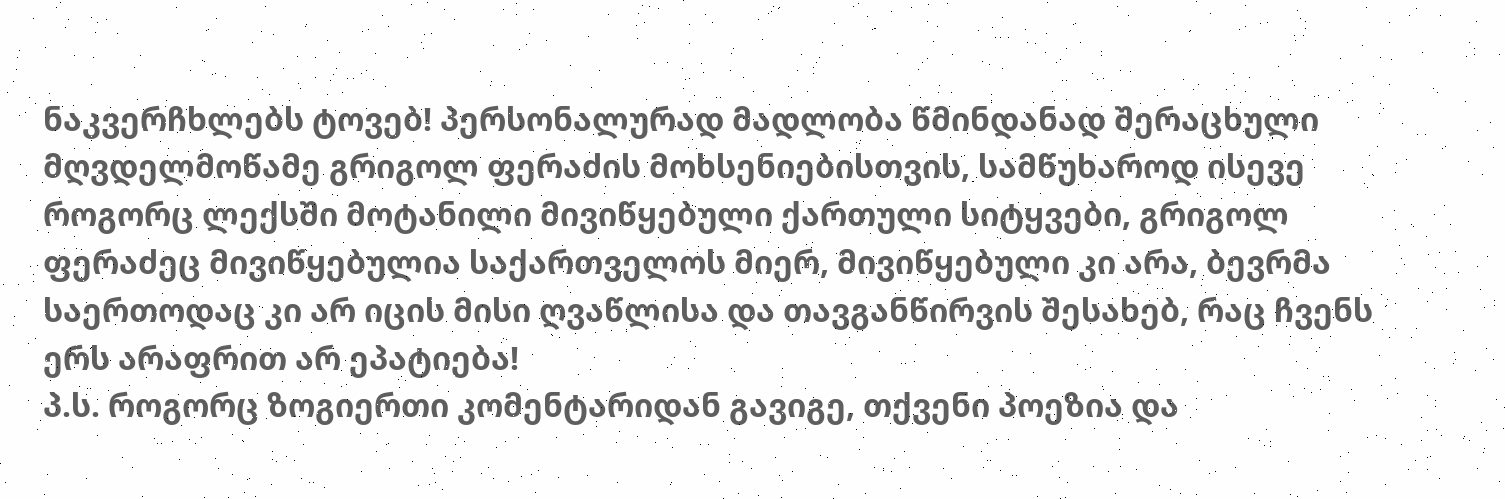ნაკვერჩხლებს ტოვებ! პერსონალურად მადლობა წმინდანად შერაცხული მღვდელმოწამე გრიგოლ ფერაძის მოხსენიებისთვის, სამწუხაროდ ისევე როგორც ლექსში მოტანილი მივიწყებული ქართული სიტყვები, გრიგოლ ფერაძეც მივიწყებულია საქართველოს მიერ, მივიწყებული კი არა, ბევრმა საერთოდაც კი არ იცის მისი ღვაწლისა და თავგანწირვის შესახებ, რაც ჩვენს ერს არაფრით არ ეპატიება!
პ.ს. როგორც ზოგიერთი კომენტარიდან გავიგე, თქვენი პოეზია და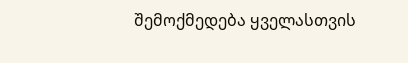შემოქმედება ყველასთვის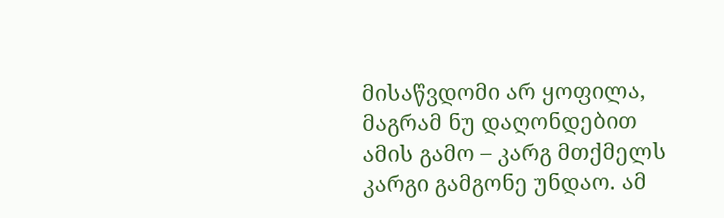მისაწვდომი არ ყოფილა, მაგრამ ნუ დაღონდებით ამის გამო – კარგ მთქმელს კარგი გამგონე უნდაო. ამ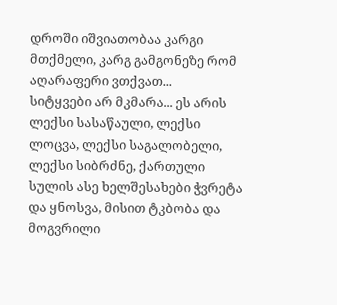დროში იშვიათობაა კარგი მთქმელი, კარგ გამგონეზე რომ აღარაფერი ვთქვათ...
სიტყვები არ მკმარა... ეს არის ლექსი სასაწაული, ლექსი ლოცვა, ლექსი საგალობელი, ლექსი სიბრძნე, ქართული სულის ასე ხელშესახები ჭვრეტა და ყნოსვა, მისით ტკბობა და მოგვრილი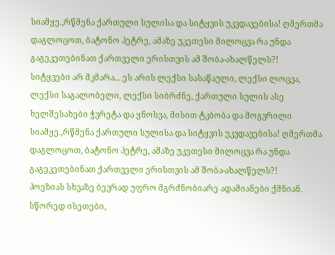სიამყე.,რწმენა ქართული სულისა და სიტყვის უკვდავებისა! ღმერთმა დაგლოცოთ, ბატონო პეტრე, ამაზე უკეთესი მილოცვა რა უნდა გაგეკეთებინათ ქართველი ერისთვის ამ შობა-ახალწელს?!
სიტყვები არ მკმარა... ეს არის ლექსი სასაწაული, ლექსი ლოცვა, ლექსი საგალობელი, ლექსი სიბრძნე, ქართული სულის ასე ხელშესახები ჭვრეტა და ყნოსვა, მისით ტკბობა და მოგვრილი სიამყე.,რწმენა ქართული სულისა და სიტყვის უკვდავებისა! ღმერთმა დაგლოცოთ, ბატონო პეტრე, ამაზე უკეთესი მილოცვა რა უნდა გაგეკეთებინათ ქართველი ერისთვის ამ შობა-ახალწელს?!
პოეზიას სხვაზე ბევრად უფრო მგრძნობიარე ადამიანები ქმნიან. სწორედ ისეთები,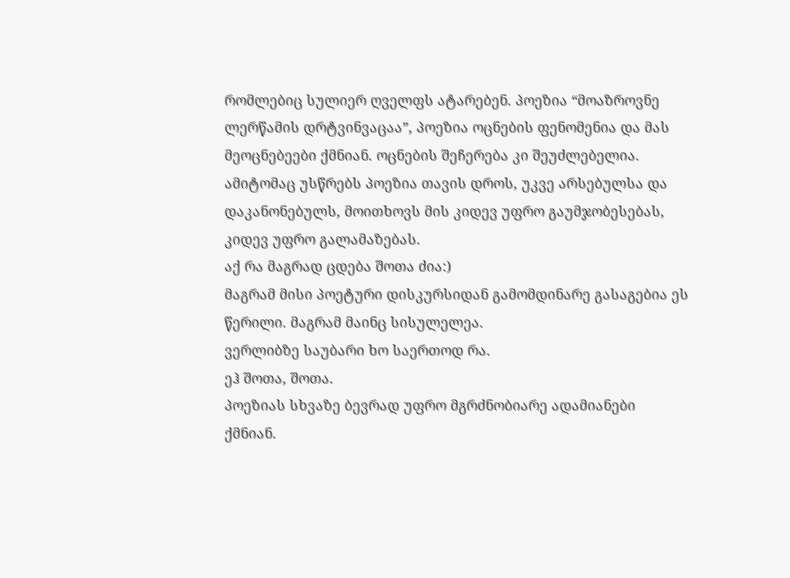რომლებიც სულიერ ღველფს ატარებენ. პოეზია “მოაზროვნე ლერწამის დრტვინვაცაა”, პოეზია ოცნების ფენომენია და მას მეოცნებეები ქმნიან. ოცნების შეჩერება კი შეუძლებელია. ამიტომაც უსწრებს პოეზია თავის დროს, უკვე არსებულსა და დაკანონებულს, მოითხოვს მის კიდევ უფრო გაუმჯობესებას, კიდევ უფრო გალამაზებას.
აქ რა მაგრად ცდება შოთა ძია:)
მაგრამ მისი პოეტური დისკურსიდან გამომდინარე გასაგებია ეს წერილი. მაგრამ მაინც სისულელეა.
ვერლიბზე საუბარი ხო საერთოდ რა.
ეჰ შოთა, შოთა.
პოეზიას სხვაზე ბევრად უფრო მგრძნობიარე ადამიანები ქმნიან.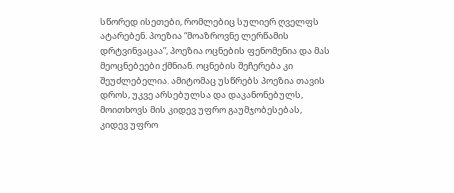სწორედ ისეთები, რომლებიც სულიერ ღველფს ატარებენ. პოეზია “მოაზროვნე ლერწამის დრტვინვაცაა”, პოეზია ოცნების ფენომენია და მას მეოცნებეები ქმნიან. ოცნების შეჩერება კი შეუძლებელია. ამიტომაც უსწრებს პოეზია თავის დროს, უკვე არსებულსა და დაკანონებულს, მოითხოვს მის კიდევ უფრო გაუმჯობესებას, კიდევ უფრო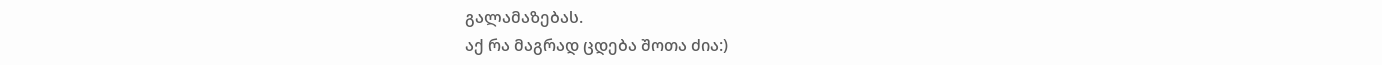გალამაზებას.
აქ რა მაგრად ცდება შოთა ძია:)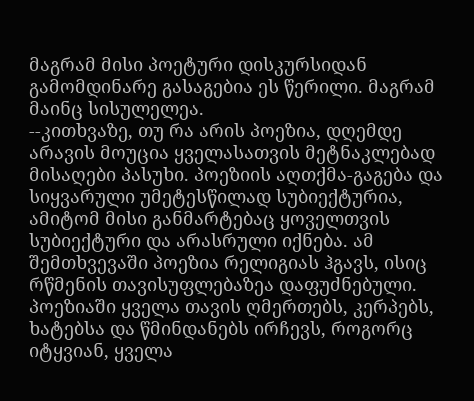მაგრამ მისი პოეტური დისკურსიდან გამომდინარე გასაგებია ეს წერილი. მაგრამ მაინც სისულელეა.
--კითხვაზე, თუ რა არის პოეზია, დღემდე არავის მოუცია ყველასათვის მეტნაკლებად მისაღები პასუხი. პოეზიის აღთქმა-გაგება და სიყვარული უმეტესწილად სუბიექტურია, ამიტომ მისი განმარტებაც ყოველთვის სუბიექტური და არასრული იქნება. ამ შემთხვევაში პოეზია რელიგიას ჰგავს, ისიც რწმენის თავისუფლებაზეა დაფუძნებული. პოეზიაში ყველა თავის ღმერთებს, კერპებს, ხატებსა და წმინდანებს ირჩევს, როგორც იტყვიან, ყველა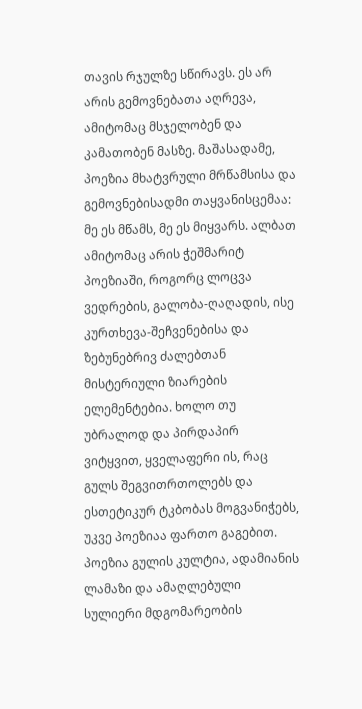თავის რჯულზე სწირავს. ეს არ არის გემოვნებათა აღრევა, ამიტომაც მსჯელობენ და კამათობენ მასზე. მაშასადამე, პოეზია მხატვრული მრწამსისა და გემოვნებისადმი თაყვანისცემაა: მე ეს მწამს, მე ეს მიყვარს. ალბათ ამიტომაც არის ჭეშმარიტ პოეზიაში, როგორც ლოცვა ვედრების, გალობა-ღაღადის, ისე კურთხევა-შეჩვენებისა და ზებუნებრივ ძალებთან მისტერიული ზიარების ელემენტებია. ხოლო თუ უბრალოდ და პირდაპირ ვიტყვით, ყველაფერი ის, რაც გულს შეგვითრთოლებს და ესთეტიკურ ტკბობას მოგვანიჭებს, უკვე პოეზიაა ფართო გაგებით. პოეზია გულის კულტია, ადამიანის ლამაზი და ამაღლებული სულიერი მდგომარეობის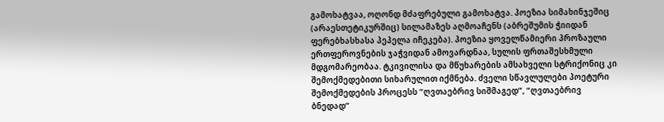გამოხატვაა, ოღონდ მძაფრებული გამოხატვა. პოეზია სიმახინჯეშიც (არაესთეტიკურშიც) სილამაზეს აღმოაჩენს (აბრეშუმის ჭიიდან ფერებხასხასა პეპელა იჩეკება). პოეზია ყოველწამიერი პროზაული ერთფეროვნების ჯაჭვიდან ამოვარდნაა, სულის ფრთაშესხმული მდგომარეობაა. ტკივილისა და მწუხარების ამსახველი სტრიქონიც კი შემოქმედებითი სიხარულით იქმნება. ძველი სწავლულები პოეტური შემოქმედების პროცესს “ღვთაებრივ სიშმაგედ”, “ღვთაებრივ ბნედად”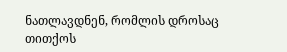ნათლავდნენ, რომლის დროსაც თითქოს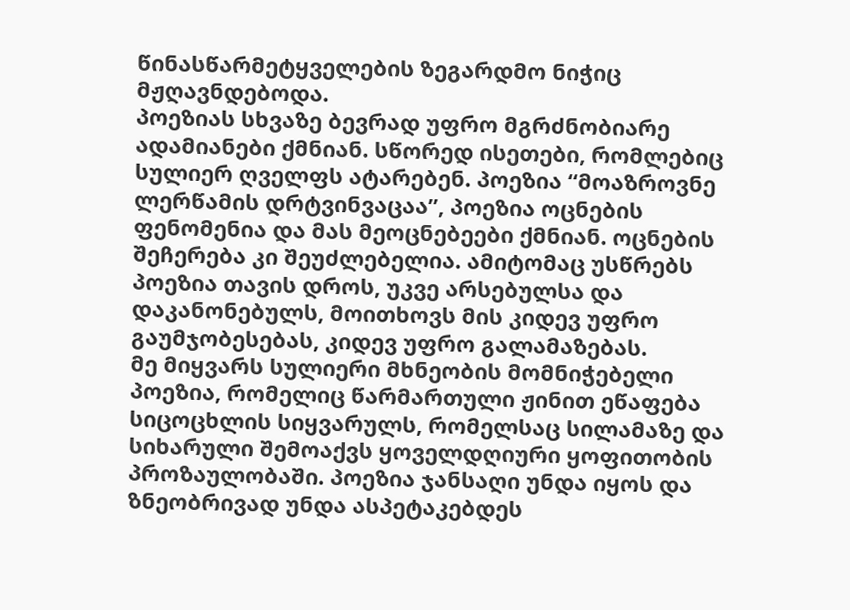წინასწარმეტყველების ზეგარდმო ნიჭიც მჟღავნდებოდა.
პოეზიას სხვაზე ბევრად უფრო მგრძნობიარე ადამიანები ქმნიან. სწორედ ისეთები, რომლებიც სულიერ ღველფს ატარებენ. პოეზია “მოაზროვნე ლერწამის დრტვინვაცაა”, პოეზია ოცნების ფენომენია და მას მეოცნებეები ქმნიან. ოცნების შეჩერება კი შეუძლებელია. ამიტომაც უსწრებს პოეზია თავის დროს, უკვე არსებულსა და დაკანონებულს, მოითხოვს მის კიდევ უფრო გაუმჯობესებას, კიდევ უფრო გალამაზებას.
მე მიყვარს სულიერი მხნეობის მომნიჭებელი პოეზია, რომელიც წარმართული ჟინით ეწაფება სიცოცხლის სიყვარულს, რომელსაც სილამაზე და სიხარული შემოაქვს ყოველდღიური ყოფითობის პროზაულობაში. პოეზია ჯანსაღი უნდა იყოს და ზნეობრივად უნდა ასპეტაკებდეს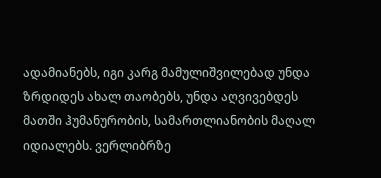ადამიანებს, იგი კარგ მამულიშვილებად უნდა ზრდიდეს ახალ თაობებს, უნდა აღვივებდეს მათში ჰუმანურობის, სამართლიანობის მაღალ იდიალებს. ვერლიბრზე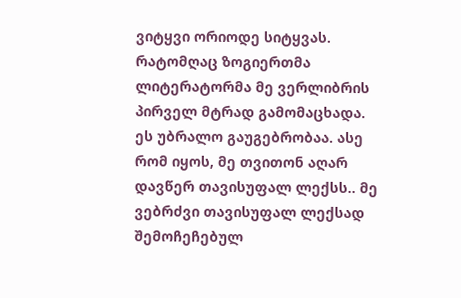ვიტყვი ორიოდე სიტყვას. რატომღაც ზოგიერთმა ლიტერატორმა მე ვერლიბრის პირველ მტრად გამომაცხადა. ეს უბრალო გაუგებრობაა. ასე რომ იყოს, მე თვითონ აღარ დავწერ თავისუფალ ლექსს.. მე ვებრძვი თავისუფალ ლექსად შემოჩეჩებულ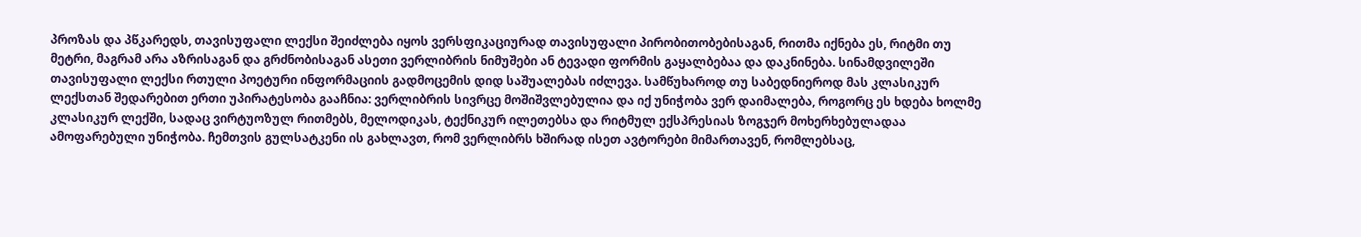პროზას და პწკარედს, თავისუფალი ლექსი შეიძლება იყოს ვერსფიკაციურად თავისუფალი პირობითობებისაგან, რითმა იქნება ეს, რიტმი თუ მეტრი, მაგრამ არა აზრისაგან და გრძნობისაგან ასეთი ვერლიბრის ნიმუშები ან ტევადი ფორმის გაყალბებაა და დაკნინება. სინამდვილეში თავისუფალი ლექსი რთული პოეტური ინფორმაციის გადმოცემის დიდ საშუალებას იძლევა. სამწუხაროდ თუ საბედნიეროდ მას კლასიკურ ლექსთან შედარებით ერთი უპირატესობა გააჩნია: ვერლიბრის სივრცე მოშიშვლებულია და იქ უნიჭობა ვერ დაიმალება, როგორც ეს ხდება ხოლმე კლასიკურ ლექში, სადაც ვირტუოზულ რითმებს, მელოდიკას, ტექნიკურ ილეთებსა და რიტმულ ექსპრესიას ზოგჯერ მოხერხებულადაა ამოფარებული უნიჭობა. ჩემთვის გულსატკენი ის გახლავთ, რომ ვერლიბრს ხშირად ისეთ ავტორები მიმართავენ, რომლებსაც,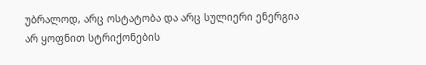უბრალოდ, არც ოსტატობა და არც სულიერი ენერგია არ ყოფნით სტრიქონების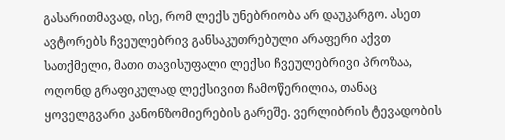გასარითმავად, ისე, რომ ლექს უნებრიობა არ დაუკარგო. ასეთ ავტორებს ჩვეულებრივ განსაკუთრებული არაფერი აქვთ სათქმელი, მათი თავისუფალი ლექსი ჩვეულებრივი პროზაა, ოღონდ გრაფიკულად ლექსივით ჩამოწერილია, თანაც ყოველგვარი კანონზომიერების გარეშე. ვერლიბრის ტევადობის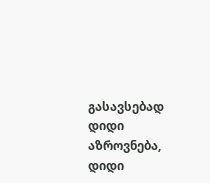გასავსებად დიდი აზროვნება, დიდი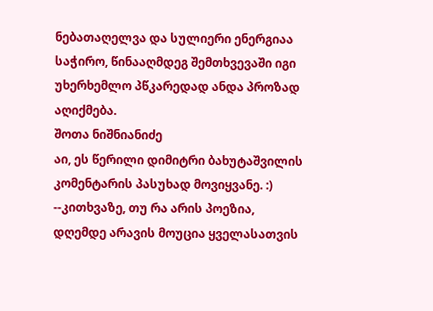ნებათაღელვა და სულიერი ენერგიაა საჭირო, წინააღმდეგ შემთხვევაში იგი უხერხემლო პწკარედად ანდა პროზად აღიქმება.
შოთა ნიშნიანიძე
აი, ეს წერილი დიმიტრი ბახუტაშვილის კომენტარის პასუხად მოვიყვანე. :)
--კითხვაზე, თუ რა არის პოეზია, დღემდე არავის მოუცია ყველასათვის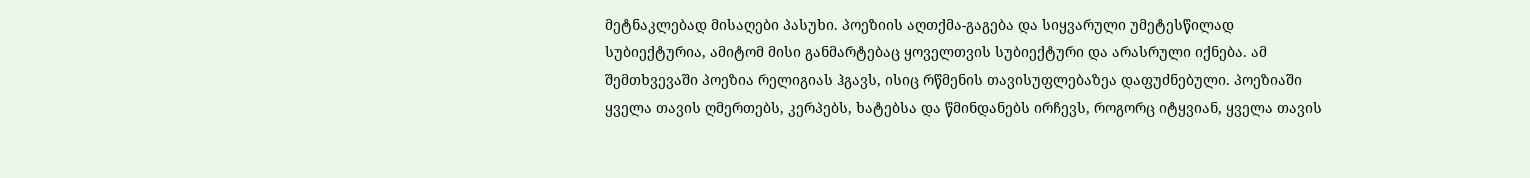მეტნაკლებად მისაღები პასუხი. პოეზიის აღთქმა-გაგება და სიყვარული უმეტესწილად სუბიექტურია, ამიტომ მისი განმარტებაც ყოველთვის სუბიექტური და არასრული იქნება. ამ შემთხვევაში პოეზია რელიგიას ჰგავს, ისიც რწმენის თავისუფლებაზეა დაფუძნებული. პოეზიაში ყველა თავის ღმერთებს, კერპებს, ხატებსა და წმინდანებს ირჩევს, როგორც იტყვიან, ყველა თავის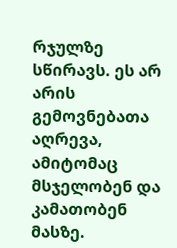რჯულზე სწირავს. ეს არ არის გემოვნებათა აღრევა, ამიტომაც მსჯელობენ და კამათობენ მასზე.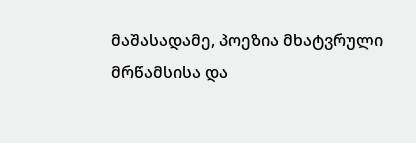მაშასადამე, პოეზია მხატვრული მრწამსისა და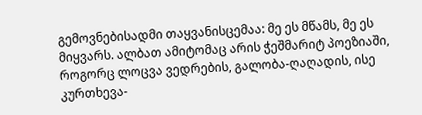გემოვნებისადმი თაყვანისცემაა: მე ეს მწამს, მე ეს მიყვარს. ალბათ ამიტომაც არის ჭეშმარიტ პოეზიაში, როგორც ლოცვა ვედრების, გალობა-ღაღადის, ისე კურთხევა-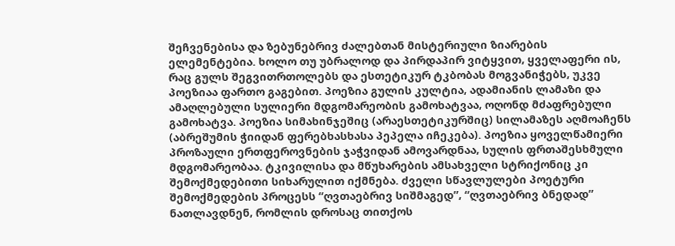შეჩვენებისა და ზებუნებრივ ძალებთან მისტერიული ზიარების ელემენტებია. ხოლო თუ უბრალოდ და პირდაპირ ვიტყვით, ყველაფერი ის, რაც გულს შეგვითრთოლებს და ესთეტიკურ ტკბობას მოგვანიჭებს, უკვე პოეზიაა ფართო გაგებით. პოეზია გულის კულტია, ადამიანის ლამაზი და ამაღლებული სულიერი მდგომარეობის გამოხატვაა, ოღონდ მძაფრებული გამოხატვა. პოეზია სიმახინჯეშიც (არაესთეტიკურშიც) სილამაზეს აღმოაჩენს (აბრეშუმის ჭიიდან ფერებხასხასა პეპელა იჩეკება). პოეზია ყოველწამიერი პროზაული ერთფეროვნების ჯაჭვიდან ამოვარდნაა, სულის ფრთაშესხმული მდგომარეობაა. ტკივილისა და მწუხარების ამსახველი სტრიქონიც კი შემოქმედებითი სიხარულით იქმნება. ძველი სწავლულები პოეტური შემოქმედების პროცესს “ღვთაებრივ სიშმაგედ”, “ღვთაებრივ ბნედად” ნათლავდნენ, რომლის დროსაც თითქოს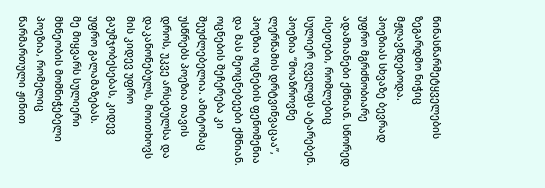წინასწარმეტყველების ზეგარდმო ნიჭიც მჟღავნდებოდა.
პოეზიას სხვაზე ბევრად უფრო მგრძნობიარე ადამიანები ქმნიან. სწორედ ისეთები, რომლებიც სულიერ ღველფს ატარებენ. პოეზია “მოაზროვნე ლერწამის დრტვინვაცაა”, პოეზია ოცნების ფენომენია და მას მეოცნებეები ქმნიან. ოცნების შეჩერება კი შეუძლებელია. ამიტომაც უსწრებს პოეზია თავის დროს, უკვე არსებულსა და დაკანონებულს, მოითხოვს მის კიდევ უფრო გაუმჯობესებას, კიდევ უფრო გალამაზებას.
მე მიყვარს სულიერი მხნეობის მომნიჭებელი პოეზია, რომელიც წარმართული ჟინით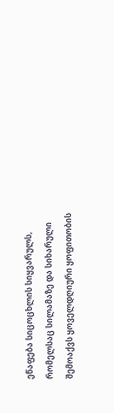ეწაფება სიცოცხლის სიყვარულს, რომელსაც სილამაზე და სიხარული შემოაქვს ყოველდღიური ყოფითობის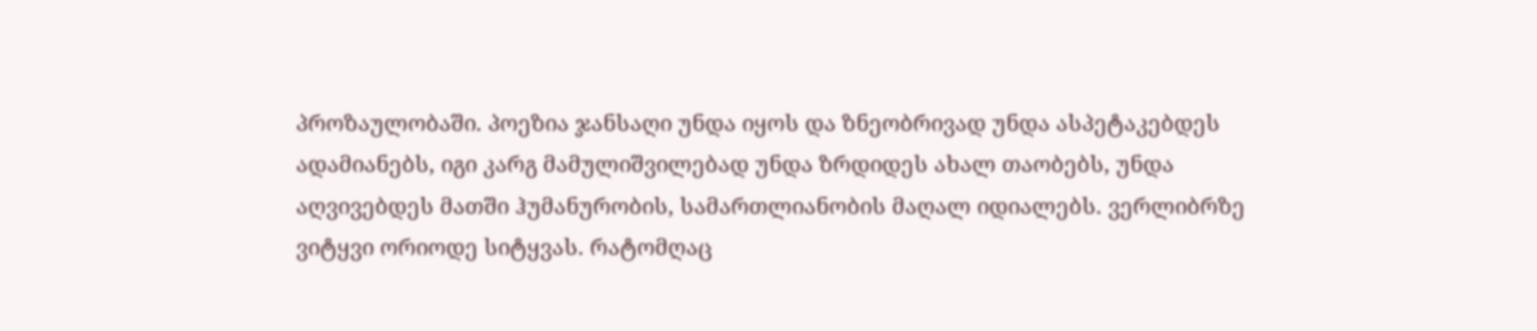პროზაულობაში. პოეზია ჯანსაღი უნდა იყოს და ზნეობრივად უნდა ასპეტაკებდეს ადამიანებს, იგი კარგ მამულიშვილებად უნდა ზრდიდეს ახალ თაობებს, უნდა აღვივებდეს მათში ჰუმანურობის, სამართლიანობის მაღალ იდიალებს. ვერლიბრზე ვიტყვი ორიოდე სიტყვას. რატომღაც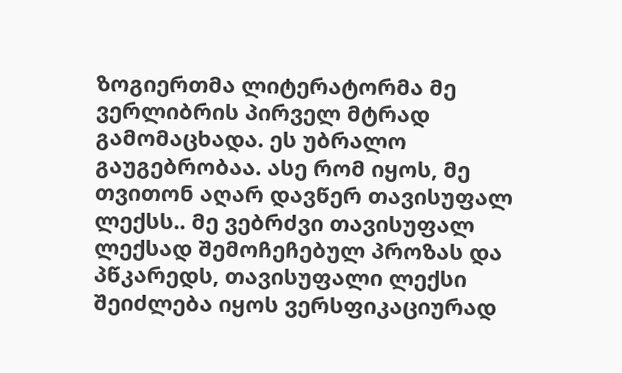ზოგიერთმა ლიტერატორმა მე ვერლიბრის პირველ მტრად გამომაცხადა. ეს უბრალო გაუგებრობაა. ასე რომ იყოს, მე თვითონ აღარ დავწერ თავისუფალ ლექსს.. მე ვებრძვი თავისუფალ ლექსად შემოჩეჩებულ პროზას და პწკარედს, თავისუფალი ლექსი შეიძლება იყოს ვერსფიკაციურად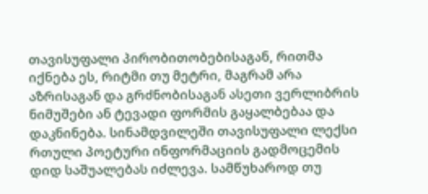თავისუფალი პირობითობებისაგან, რითმა იქნება ეს, რიტმი თუ მეტრი, მაგრამ არა აზრისაგან და გრძნობისაგან ასეთი ვერლიბრის ნიმუშები ან ტევადი ფორმის გაყალბებაა და დაკნინება. სინამდვილეში თავისუფალი ლექსი რთული პოეტური ინფორმაციის გადმოცემის დიდ საშუალებას იძლევა. სამწუხაროდ თუ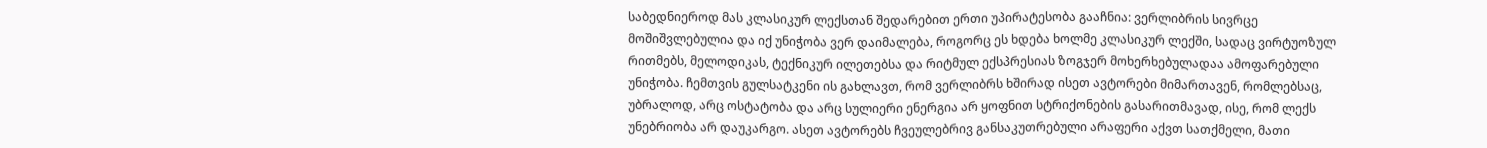საბედნიეროდ მას კლასიკურ ლექსთან შედარებით ერთი უპირატესობა გააჩნია: ვერლიბრის სივრცე მოშიშვლებულია და იქ უნიჭობა ვერ დაიმალება, როგორც ეს ხდება ხოლმე კლასიკურ ლექში, სადაც ვირტუოზულ რითმებს, მელოდიკას, ტექნიკურ ილეთებსა და რიტმულ ექსპრესიას ზოგჯერ მოხერხებულადაა ამოფარებული უნიჭობა. ჩემთვის გულსატკენი ის გახლავთ, რომ ვერლიბრს ხშირად ისეთ ავტორები მიმართავენ, რომლებსაც, უბრალოდ, არც ოსტატობა და არც სულიერი ენერგია არ ყოფნით სტრიქონების გასარითმავად, ისე, რომ ლექს უნებრიობა არ დაუკარგო. ასეთ ავტორებს ჩვეულებრივ განსაკუთრებული არაფერი აქვთ სათქმელი, მათი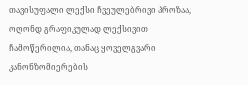თავისუფალი ლექსი ჩვეულებრივი პროზაა, ოღონდ გრაფიკულად ლექსივით ჩამოწერილია, თანაც ყოველგვარი კანონზომიერების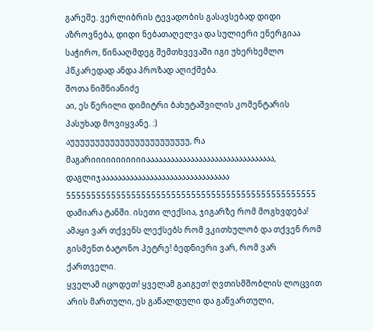გარეშე. ვერლიბრის ტევადობის გასავსებად დიდი აზროვნება, დიდი ნებათაღელვა და სულიერი ენერგიაა საჭირო, წინააღმდეგ შემთხვევაში იგი უხერხემლო პწკარედად ანდა პროზად აღიქმება.
შოთა ნიშნიანიძე
აი, ეს წერილი დიმიტრი ბახუტაშვილის კომენტარის პასუხად მოვიყვანე. :)
აუუუუუუუუუუუუუუუუუუუუუუუუ, რა მაგარიიიიიიიიიიიაააააააააააააააააააააააააააააააა, დაგლიჯაააააააააააააააააააააააააააააააა 55555555555555555555555555555555555555555555555555 დამიარა ტანში. ისეთი ლექსია, ჯიგარზე რომ მოგხვდება! ამაყი ვარ თქვენს ლექსებს რომ ვკითხულობ და თქვენ რომ გისმენთ ბატონო პეტრე! ბედნიერი ვარ, რომ ვარ ქართველი.
ყველამ იცოდეთ! ყველამ გაიგეთ! ღვთისმშობლის ლოცვით არის მართული, ეს გაწალდული და გაწვართული,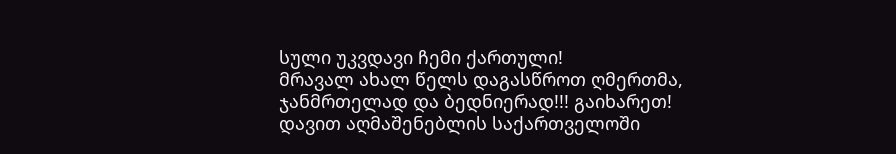სული უკვდავი ჩემი ქართული!
მრავალ ახალ წელს დაგასწროთ ღმერთმა, ჯანმრთელად და ბედნიერად!!! გაიხარეთ! დავით აღმაშენებლის საქართველოში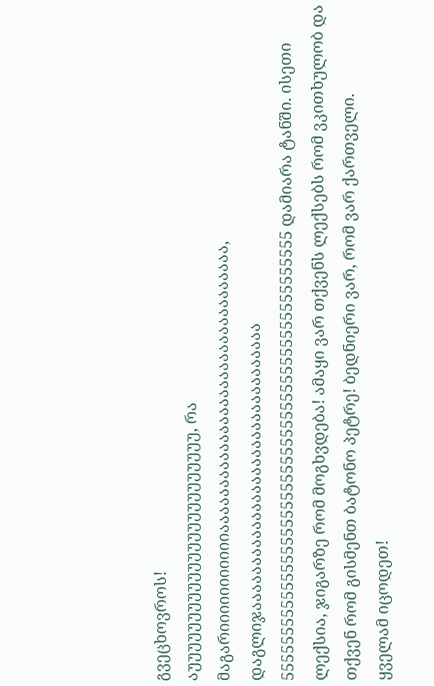გვეცხოვროს!
აუუუუუუუუუუუუუუუუუუუუუუუუ, რა მაგარიიიიიიიიიიიაააააააააააააააააააააააააააააააა, დაგლიჯაააააააააააააააააააააააააააააააა 55555555555555555555555555555555555555555555555555 დამიარა ტანში. ისეთი ლექსია, ჯიგარზე რომ მოგხვდება! ამაყი ვარ თქვენს ლექსებს რომ ვკითხულობ და თქვენ რომ გისმენთ ბატონო პეტრე! ბედნიერი ვარ, რომ ვარ ქართველი.
ყველამ იცოდეთ!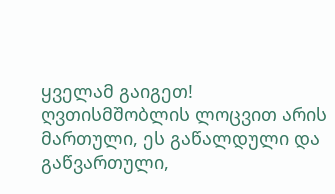ყველამ გაიგეთ! ღვთისმშობლის ლოცვით არის მართული, ეს გაწალდული და გაწვართული,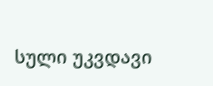სული უკვდავი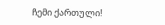ჩემი ქართული!